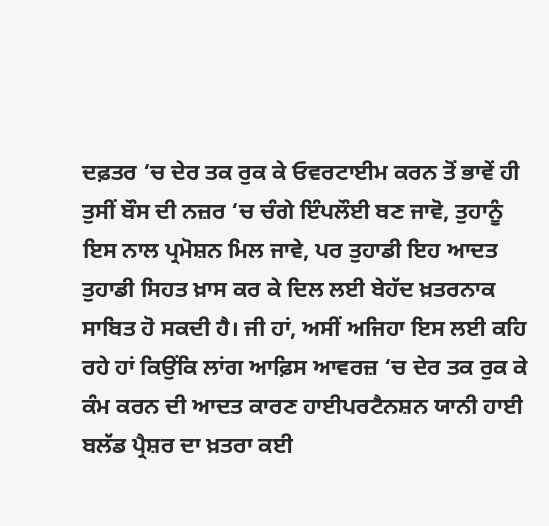ਦਫ਼ਤਰ ‘ਚ ਦੇਰ ਤਕ ਰੁਕ ਕੇ ਓਵਰਟਾਈਮ ਕਰਨ ਤੋਂ ਭਾਵੇਂ ਹੀ ਤੁਸੀਂ ਬੌਸ ਦੀ ਨਜ਼ਰ ‘ਚ ਚੰਗੇ ਇੰਪਲੌਈ ਬਣ ਜਾਵੋ, ਤੁਹਾਨੂੰ ਇਸ ਨਾਲ ਪ੍ਰਮੋਸ਼ਨ ਮਿਲ ਜਾਵੇ, ਪਰ ਤੁਹਾਡੀ ਇਹ ਆਦਤ ਤੁਹਾਡੀ ਸਿਹਤ ਖ਼ਾਸ ਕਰ ਕੇ ਦਿਲ ਲਈ ਬੇਹੱਦ ਖ਼ਤਰਨਾਕ ਸਾਬਿਤ ਹੋ ਸਕਦੀ ਹੈ। ਜੀ ਹਾਂ, ਅਸੀਂ ਅਜਿਹਾ ਇਸ ਲਈ ਕਹਿ ਰਹੇ ਹਾਂ ਕਿਉਂਕਿ ਲਾਂਗ ਆਫ਼ਿਸ ਆਵਰਜ਼ ‘ਚ ਦੇਰ ਤਕ ਰੁਕ ਕੇ ਕੰਮ ਕਰਨ ਦੀ ਆਦਤ ਕਾਰਣ ਹਾਈਪਰਟੈਨਸ਼ਨ ਯਾਨੀ ਹਾਈ ਬਲੱਡ ਪ੍ਰੈਸ਼ਰ ਦਾ ਖ਼ਤਰਾ ਕਈ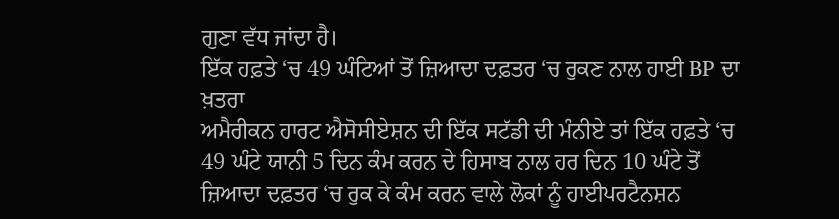ਗੁਣਾ ਵੱਧ ਜਾਂਦਾ ਹੈ।
ਇੱਕ ਹਫ਼ਤੇ ‘ਚ 49 ਘੰਟਿਆਂ ਤੋਂ ਜ਼ਿਆਦਾ ਦਫ਼ਤਰ ‘ਚ ਰੁਕਣ ਨਾਲ ਹਾਈ BP ਦਾ ਖ਼ਤਰਾ
ਅਮੈਰੀਕਨ ਹਾਰਟ ਐਸੋਸੀਏਸ਼ਨ ਦੀ ਇੱਕ ਸਟੱਡੀ ਦੀ ਮੰਨੀਏ ਤਾਂ ਇੱਕ ਹਫ਼ਤੇ ‘ਚ 49 ਘੰਟੇ ਯਾਨੀ 5 ਦਿਨ ਕੰਮ ਕਰਨ ਦੇ ਹਿਸਾਬ ਨਾਲ ਹਰ ਦਿਨ 10 ਘੰਟੇ ਤੋਂ ਜ਼ਿਆਦਾ ਦਫ਼ਤਰ ‘ਚ ਰੁਕ ਕੇ ਕੰਮ ਕਰਨ ਵਾਲੇ ਲੋਕਾਂ ਨੂੰ ਹਾਈਪਰਟੈਨਸ਼ਨ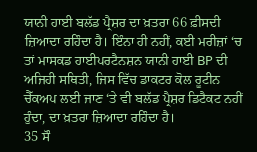ਯਾਨੀ ਹਾਈ ਬਲੱਡ ਪ੍ਰੈਸ਼ਰ ਦਾ ਖ਼ਤਰਾ 66 ਫ਼ੀਸਦੀ ਜ਼ਿਆਦਾ ਰਹਿੰਦਾ ਹੈ। ਇੰਨਾ ਹੀ ਨਹੀਂ, ਕਈ ਮਰੀਜ਼ਾਂ ‘ਚ ਤਾਂ ਮਾਸਕਡ ਹਾਈਪਰਟੈਨਸ਼ਨ ਯਾਨੀ ਹਾਈ BP ਦੀ ਅਜਿਹੀ ਸਥਿਤੀ, ਜਿਸ ਵਿੱਚ ਡਾਕਟਰ ਕੋਲ ਰੂਟੀਨ ਚੈੱਕਅਪ ਲਈ ਜਾਣ ‘ਤੇ ਵੀ ਬਲੱਡ ਪ੍ਰੈਸ਼ਰ ਡਿਟੈਕਟ ਨਹੀਂ ਹੁੰਦਾ, ਦਾ ਖ਼ਤਰਾ ਜ਼ਿਆਦਾ ਰਹਿੰਦਾ ਹੈ।
35 ਸੌ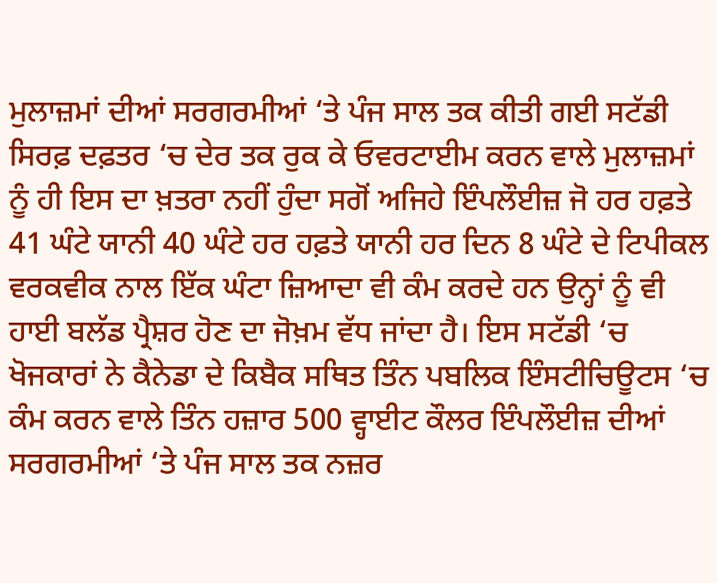ਮੁਲਾਜ਼ਮਾਂ ਦੀਆਂ ਸਰਗਰਮੀਆਂ ‘ਤੇ ਪੰਜ ਸਾਲ ਤਕ ਕੀਤੀ ਗਈ ਸਟੱਡੀ
ਸਿਰਫ਼ ਦਫ਼ਤਰ ‘ਚ ਦੇਰ ਤਕ ਰੁਕ ਕੇ ਓਵਰਟਾਈਮ ਕਰਨ ਵਾਲੇ ਮੁਲਾਜ਼ਮਾਂ ਨੂੰ ਹੀ ਇਸ ਦਾ ਖ਼ਤਰਾ ਨਹੀਂ ਹੁੰਦਾ ਸਗੋਂ ਅਜਿਹੇ ਇੰਪਲੌਈਜ਼ ਜੋ ਹਰ ਹਫ਼ਤੇ 41 ਘੰਟੇ ਯਾਨੀ 40 ਘੰਟੇ ਹਰ ਹਫ਼ਤੇ ਯਾਨੀ ਹਰ ਦਿਨ 8 ਘੰਟੇ ਦੇ ਟਿਪੀਕਲ ਵਰਕਵੀਕ ਨਾਲ ਇੱਕ ਘੰਟਾ ਜ਼ਿਆਦਾ ਵੀ ਕੰਮ ਕਰਦੇ ਹਨ ਉਨ੍ਹਾਂ ਨੂੰ ਵੀ ਹਾਈ ਬਲੱਡ ਪ੍ਰੈਸ਼ਰ ਹੋਣ ਦਾ ਜੋਖ਼ਮ ਵੱਧ ਜਾਂਦਾ ਹੈ। ਇਸ ਸਟੱਡੀ ‘ਚ ਖੋਜਕਾਰਾਂ ਨੇ ਕੈਨੇਡਾ ਦੇ ਕਿਬੈਕ ਸਥਿਤ ਤਿੰਨ ਪਬਲਿਕ ਇੰਸਟੀਚਿਊਟਸ ‘ਚ ਕੰਮ ਕਰਨ ਵਾਲੇ ਤਿੰਨ ਹਜ਼ਾਰ 500 ਵ੍ਹਾਈਟ ਕੌਲਰ ਇੰਪਲੌਈਜ਼ ਦੀਆਂ ਸਰਗਰਮੀਆਂ ‘ਤੇ ਪੰਜ ਸਾਲ ਤਕ ਨਜ਼ਰ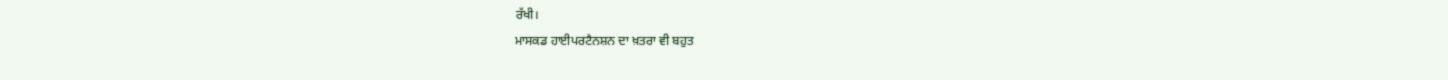ਰੱਖੀ।
ਮਾਸਕਡ ਹਾਈਪਰਟੈਨਸ਼ਨ ਦਾ ਖ਼ਤਰਾ ਵੀ ਬਹੁਤ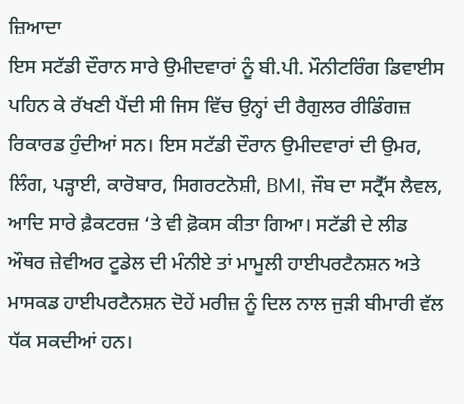ਜ਼ਿਆਦਾ
ਇਸ ਸਟੱਡੀ ਦੌਰਾਨ ਸਾਰੇ ਉਮੀਦਵਾਰਾਂ ਨੂੰ ਬੀ.ਪੀ. ਮੌਨੀਟਰਿੰਗ ਡਿਵਾਈਸ ਪਹਿਨ ਕੇ ਰੱਖਣੀ ਪੈਂਦੀ ਸੀ ਜਿਸ ਵਿੱਚ ਉਨ੍ਹਾਂ ਦੀ ਰੈਗੁਲਰ ਰੀਡਿੰਗਜ਼ ਰਿਕਾਰਡ ਹੁੰਦੀਆਂ ਸਨ। ਇਸ ਸਟੱਡੀ ਦੌਰਾਨ ਉਮੀਦਵਾਰਾਂ ਦੀ ਉਮਰ, ਲਿੰਗ, ਪੜ੍ਹਾਈ, ਕਾਰੋਬਾਰ, ਸਿਗਰਟਨੋਸ਼ੀ, BMI, ਜੌਬ ਦਾ ਸਟ੍ਰੈੱਸ ਲੈਵਲ, ਆਦਿ ਸਾਰੇ ਫ਼ੈਕਟਰਜ਼ ‘ਤੇ ਵੀ ਫ਼ੋਕਸ ਕੀਤਾ ਗਿਆ। ਸਟੱਡੀ ਦੇ ਲੀਡ ਔਥਰ ਜ਼ੇਵੀਅਰ ਟੂਡੇਲ ਦੀ ਮੰਨੀਏ ਤਾਂ ਮਾਮੂਲੀ ਹਾਈਪਰਟੈਨਸ਼ਨ ਅਤੇ ਮਾਸਕਡ ਹਾਈਪਰਟੈਨਸ਼ਨ ਦੋਹੇਂ ਮਰੀਜ਼ ਨੂੰ ਦਿਲ ਨਾਲ ਜੁੜੀ ਬੀਮਾਰੀ ਵੱਲ ਧੱਕ ਸਕਦੀਆਂ ਹਨ।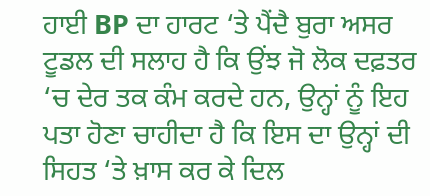ਹਾਈ BP ਦਾ ਹਾਰਟ ‘ਤੇ ਪੈਂਦੈ ਬੁਰਾ ਅਸਰ
ਟੂਡਲ ਦੀ ਸਲਾਹ ਹੈ ਕਿ ਉਂਝ ਜੋ ਲੋਕ ਦਫ਼ਤਰ ‘ਚ ਦੇਰ ਤਕ ਕੰਮ ਕਰਦੇ ਹਨ, ਉਨ੍ਹਾਂ ਨੂੰ ਇਹ ਪਤਾ ਹੋਣਾ ਚਾਹੀਦਾ ਹੈ ਕਿ ਇਸ ਦਾ ਉਨ੍ਹਾਂ ਦੀ ਸਿਹਤ ‘ਤੇ ਖ਼ਾਸ ਕਰ ਕੇ ਦਿਲ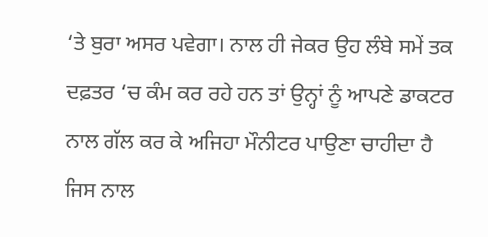‘ਤੇ ਬੁਰਾ ਅਸਰ ਪਵੇਗਾ। ਨਾਲ ਹੀ ਜੇਕਰ ਉਹ ਲੰਬੇ ਸਮੇਂ ਤਕ ਦਫ਼ਤਰ ‘ਚ ਕੰਮ ਕਰ ਰਹੇ ਹਨ ਤਾਂ ਉਨ੍ਹਾਂ ਨੂੰ ਆਪਣੇ ਡਾਕਟਰ ਨਾਲ ਗੱਲ ਕਰ ਕੇ ਅਜਿਹਾ ਮੌਨੀਟਰ ਪਾਉਣਾ ਚਾਹੀਦਾ ਹੈ ਜਿਸ ਨਾਲ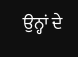ਉਨ੍ਹਾਂ ਦੇ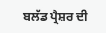ਬਲੱਡ ਪ੍ਰੈਸ਼ਰ ਦੀ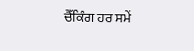ਚੈੱਕਿੰਗ ਹਰ ਸਮੇਂ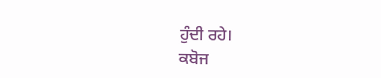ਹੁੰਦੀ ਰਹੇ।
ਕਬੋਜ